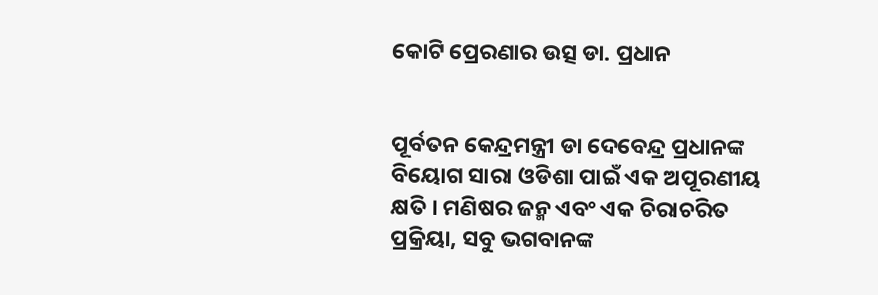କୋଟି ପ୍ରେରଣାର ଉତ୍ସ ଡା. ପ୍ରଧାନ


ପୂର୍ବତନ କେନ୍ଦ୍ରମନ୍ତ୍ରୀ ଡା ଦେବେନ୍ଦ୍ର ପ୍ରଧାନଙ୍କ ବିୟୋଗ ସାରା ଓଡିଶା ପାଇଁ ଏକ ଅପୂରଣୀୟ କ୍ଷତି । ମଣିଷର ଜନ୍ମ ଏବଂ ଏକ ଚିରାଚରିତ ପ୍ରକ୍ରିୟା, ସବୁ ଭଗବାନଙ୍କ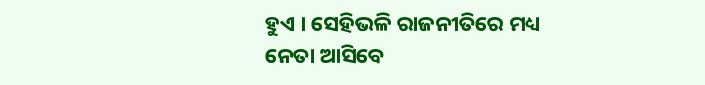ହୁଏ । ସେହିଭଳି ରାଜନୀତିରେ ମଧ୍ୟ ନେତା ଆସିବେ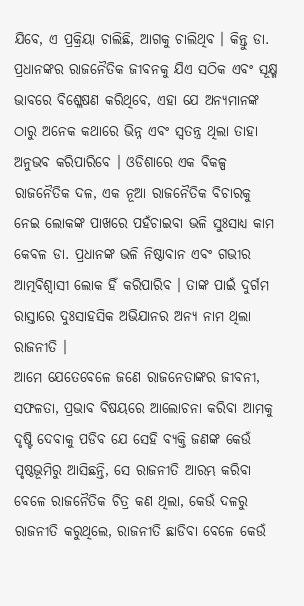ଯିବେ, ଏ ପ୍ରକ୍ରିୟା ଚାଲିଛି, ଆଗକୁ ଚାଲିଥିବ । କିନ୍ତୁ ଡା. ପ୍ରଧାନଙ୍କର ରାଜନୈତିକ ଜୀବନକୁ ଯିଏ ସଠିକ ଏବଂ ସୂକ୍ଷ୍ମ ଭାବରେ ବିଶ୍ଳେଷଣ କରିଥିବେ, ଏହା ଯେ ଅନ୍ୟମାନଙ୍କ ଠାରୁ ଅନେକ କଥାରେ ଭିନ୍ନ ଏବଂ ସ୍ୱତନ୍ତ୍ର ଥିଲା ତାହା ଅନୁଭବ କରିପାରିବେ । ଓଡିଶାରେ ଏକ ବିକଳ୍ପ ରାଜନୈତିକ ଦଳ, ଏକ ନୂଆ ରାଜନୈତିକ ବିଚାରକୁ ନେଇ ଲୋକଙ୍କ ପାଖରେ ପହଁଚାଇବା ଭଳି ସୁଃସାଧ୍ୟ କାମ କେବଳ ଡା. ପ୍ରଧାନଙ୍କ ଭଳି ନିଷ୍ଠାବାନ ଏବଂ ଗଭୀର ଆତ୍ମବିଶ୍ୱାସୀ ଲୋକ ହିଁ କରିପାରିବ । ତାଙ୍କ ପାଇଁ ଦୁର୍ଗମ ରାସ୍ତାରେ ଦୁଃସାହସିକ ଅଭିଯାନର ଅନ୍ୟ ନାମ ଥିଲା ରାଜନୀତି ।
ଆମେ ଯେତେବେଳେ ଜଣେ ରାଜନେତାଙ୍କର ଜୀବନୀ, ସଫଳତା, ପ୍ରଭାବ ବିଷୟରେ ଆଲୋଚନା କରିବା ଆମକୁ ଦୃଷ୍ଟି ଦେବାକୁ ପଡିବ ଯେ ସେହି ବ୍ୟକ୍ତି ଜଣଙ୍କ କେଉଁ ପୃଷ୍ଠଭୂମିରୁ ଆସିଛନ୍ତି, ସେ ରାଜନୀତି ଆରମ୍ଭ କରିବା ବେଳେ ରାଜନୈତିକ ଚିତ୍ର କଣ ଥିଲା, କେଉଁ ଦଳରୁ ରାଜନୀତି କରୁଥିଲେ, ରାଜନୀତି ଛାଡିବା ବେଳେ କେଉଁ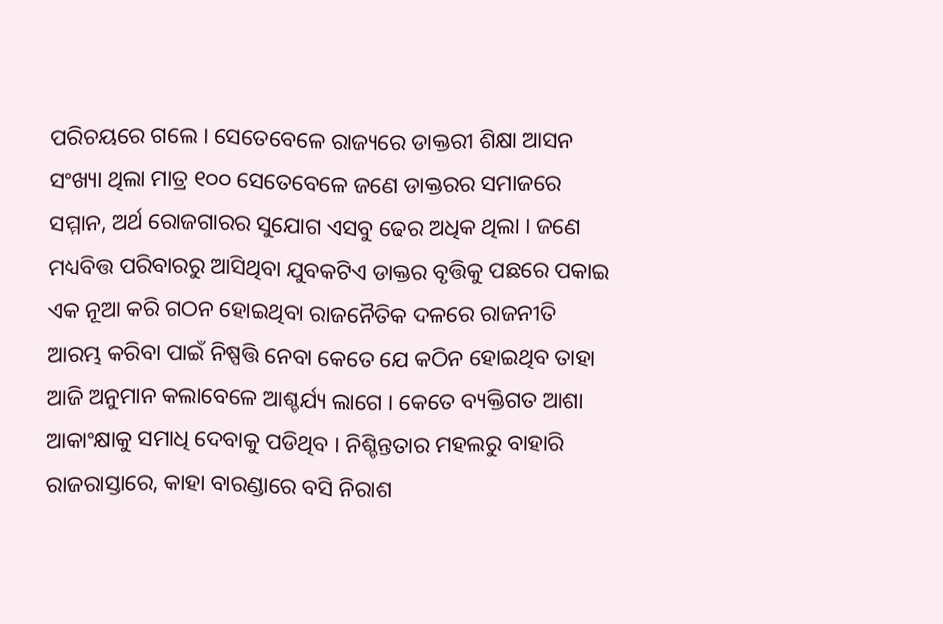ପରିଚୟରେ ଗଲେ । ସେତେବେଳେ ରାଜ୍ୟରେ ଡାକ୍ତରୀ ଶିକ୍ଷା ଆସନ ସଂଖ୍ୟା ଥିଲା ମାତ୍ର ୧୦୦ ସେତେବେଳେ ଜଣେ ଡାକ୍ତରର ସମାଜରେ ସମ୍ମାନ, ଅର୍ଥ ରୋଜଗାରର ସୁଯୋଗ ଏସବୁ ଢେର ଅଧିକ ଥିଲା । ଜଣେ ମଧ୍ୟବିତ୍ତ ପରିବାରରୁ ଆସିଥିବା ଯୁବକଟିଏ ଡାକ୍ତର ବୃତ୍ତିକୁ ପଛରେ ପକାଇ ଏକ ନୂଆ କରି ଗଠନ ହୋଇଥିବା ରାଜନୈତିକ ଦଳରେ ରାଜନୀତି ଆରମ୍ଭ କରିବା ପାଇଁ ନିଷ୍ପତ୍ତି ନେବା କେତେ ଯେ କଠିନ ହୋଇଥିବ ତାହା  ଆଜି ଅନୁମାନ କଲାବେଳେ ଆଶ୍ଚର୍ଯ୍ୟ ଲାଗେ । କେତେ ବ୍ୟକ୍ତିଗତ ଆଶା ଆକାଂକ୍ଷାକୁ ସମାଧି ଦେବାକୁ ପଡିଥିବ । ନିଶ୍ଚିନ୍ତତାର ମହଲରୁ ବାହାରି ରାଜରାସ୍ତାରେ, କାହା ବାରଣ୍ଡାରେ ବସି ନିରାଶ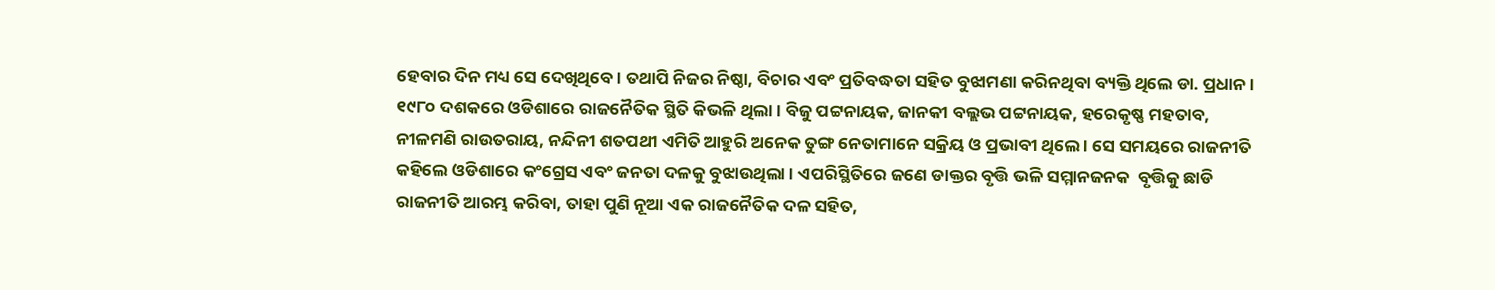ହେବାର ଦିନ ମଧ୍ୟ ସେ ଦେଖିଥିବେ । ତଥାପି ନିଜର ନିଷ୍ଠା, ବିଚାର ଏବଂ ପ୍ରତିବଦ୍ଧତା ସହିତ ବୁଝାମଣା କରିନଥିବା ବ୍ୟକ୍ତି ଥିଲେ ଡା. ପ୍ରଧାନ ।
୧୯୮୦ ଦଶକରେ ଓଡିଶାରେ ରାଜନୈତିକ ସ୍ଥିତି କିଭଳି ଥିଲା । ବିଜୁ ପଟ୍ଟନାୟକ, ଜାନକୀ ବଲ୍ଲଭ ପଟ୍ଟନାୟକ, ହରେକୃଷ୍ଣ ମହତାବ, ନୀଳମଣି ରାଉତରାୟ, ନନ୍ଦିନୀ ଶତପଥୀ ଏମିତି ଆହୁରି ଅନେକ ତୁଙ୍ଗ ନେତାମାନେ ସକ୍ରିୟ ଓ ପ୍ରଭାବୀ ଥିଲେ । ସେ ସମୟରେ ରାଜନୀତି କହିଲେ ଓଡିଶାରେ କଂଗ୍ରେସ ଏବଂ ଜନତା ଦଳକୁ ବୁଝାଉଥିଲା । ଏପରିସ୍ଥିତିରେ ଜଣେ ଡାକ୍ତର ବୃତ୍ତି ଭଳି ସମ୍ମାନଜନକ  ବୃତ୍ତିକୁ ଛାଡି ରାଜନୀତି ଆରମ୍ଭ କରିବା, ତାହା ପୁଣି ନୂଆ ଏକ ରାଜନୈତିକ ଦଳ ସହିତ,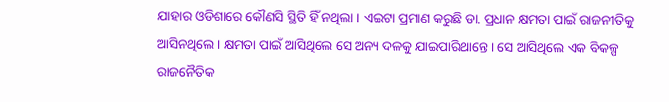ଯାହାର ଓଡିଶାରେ କୌଣସି ସ୍ଥିତି ହିଁ ନଥିଲା । ଏଇଟା ପ୍ରମାଣ କରୁଛି ଡା. ପ୍ରଧାନ କ୍ଷମତା ପାଇଁ ରାଜନୀତିକୁ ଆସିନଥିଲେ । କ୍ଷମତା ପାଇଁ ଆସିଥିଲେ ସେ ଅନ୍ୟ ଦଳକୁ ଯାଇପାରିଥାନ୍ତେ । ସେ ଆସିଥିଲେ ଏକ ବିକଳ୍ପ ରାଜନୈତିକ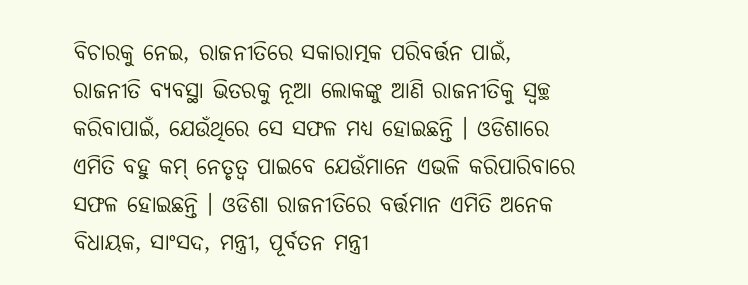ବିଚାରକୁ ନେଇ, ରାଜନୀତିରେ ସକାରାତ୍ମକ ପରିବର୍ତ୍ତନ ପାଇଁ, ରାଜନୀତି ବ୍ୟବସ୍ଥା ଭିତରକୁ ନୂଆ ଲୋକଙ୍କୁ ଆଣି ରାଜନୀତିକୁ ସ୍ୱଚ୍ଛ କରିବାପାଇଁ, ଯେଉଁଥିରେ ସେ ସଫଳ ମଧ୍ୟ ହୋଇଛନ୍ତି । ଓଡିଶାରେ ଏମିତି ବହୁ କମ୍ ନେତୃତ୍ୱ ପାଇବେ ଯେଉଁମାନେ ଏଭଳି କରିପାରିବାରେ ସଫଳ ହୋଇଛନ୍ତି । ଓଡିଶା ରାଜନୀତିରେ ବର୍ତ୍ତମାନ ଏମିତି ଅନେକ ବିଧାୟକ, ସାଂସଦ, ମନ୍ତ୍ରୀ, ପୂର୍ବତନ ମନ୍ତ୍ରୀ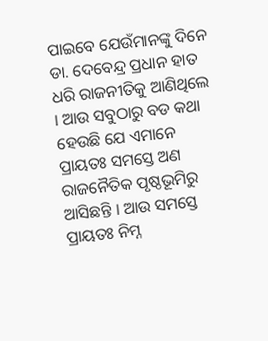ପାଇବେ ଯେଉଁମାନଙ୍କୁ ଦିନେ ଡା. ଦେବେନ୍ଦ୍ର ପ୍ରଧାନ ହାତ ଧରି ରାଜନୀତିକୁ ଆଣିଥିଲେ । ଆଉ ସବୁଠାରୁ ବଡ କଥା ହେଉଛି ଯେ ଏମାନେ ପ୍ରାୟତଃ ସମସ୍ତେ ଅଣ ରାଜନୈତିକ ପୃଷ୍ଠଭୂମିରୁ ଆସିଛନ୍ତି । ଆଉ ସମସ୍ତେ ପ୍ରାୟତଃ ନିମ୍ନ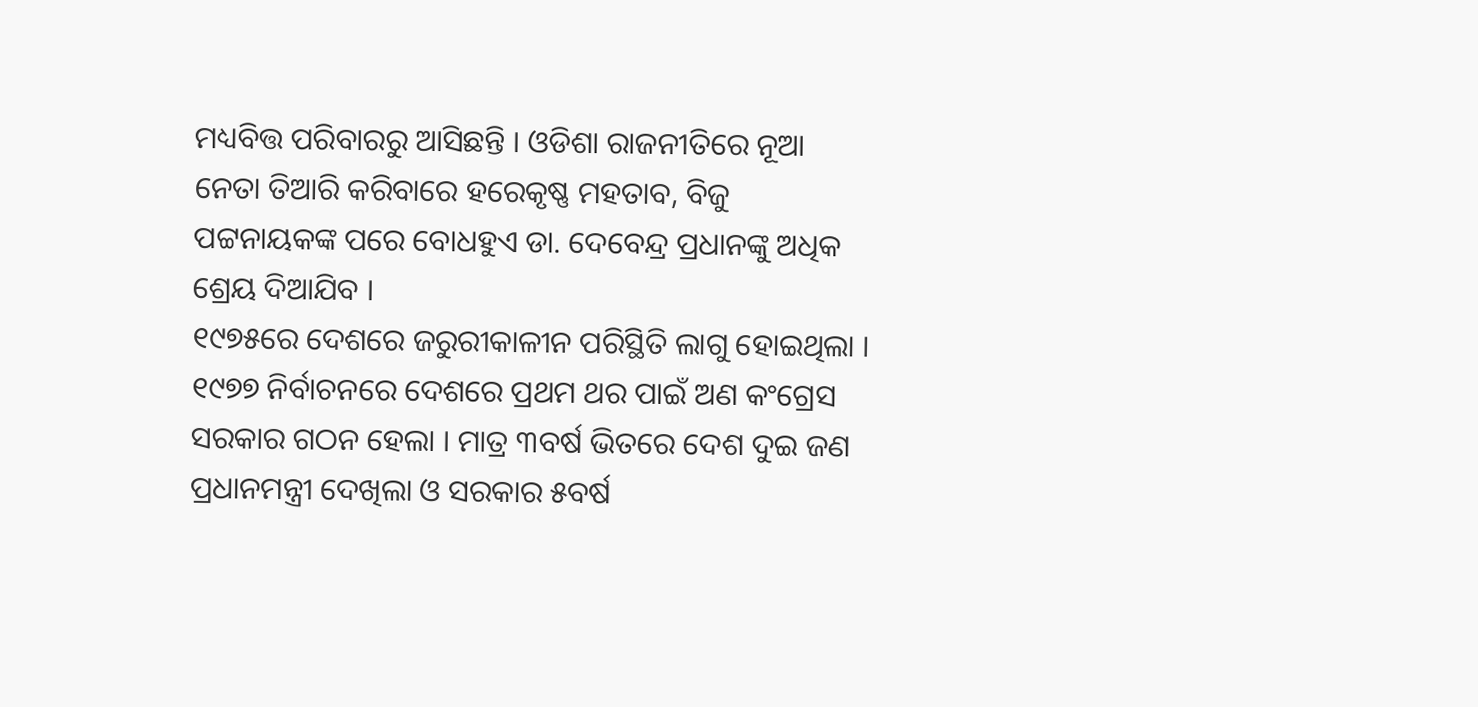ମଧ୍ୟବିତ୍ତ ପରିବାରରୁ ଆସିଛନ୍ତି । ଓଡିଶା ରାଜନୀତିରେ ନୂଆ ନେତା ତିଆରି କରିବାରେ ହରେକୃଷ୍ଣ ମହତାବ, ବିଜୁ ପଟ୍ଟନାୟକଙ୍କ ପରେ ବୋଧହୁଏ ଡା. ଦେବେନ୍ଦ୍ର ପ୍ରଧାନଙ୍କୁ ଅଧିକ ଶ୍ରେୟ ଦିଆଯିବ ।
୧୯୭୫ରେ ଦେଶରେ ଜରୁରୀକାଳୀନ ପରିସ୍ଥିତି ଲାଗୁ ହୋଇଥିଲା । ୧୯୭୭ ନିର୍ବାଚନରେ ଦେଶରେ ପ୍ରଥମ ଥର ପାଇଁ ଅଣ କଂଗ୍ରେସ ସରକାର ଗଠନ ହେଲା । ମାତ୍ର ୩ବର୍ଷ ଭିତରେ ଦେଶ ଦୁଇ ଜଣ ପ୍ରଧାନମନ୍ତ୍ରୀ ଦେଖିଲା ଓ ସରକାର ୫ବର୍ଷ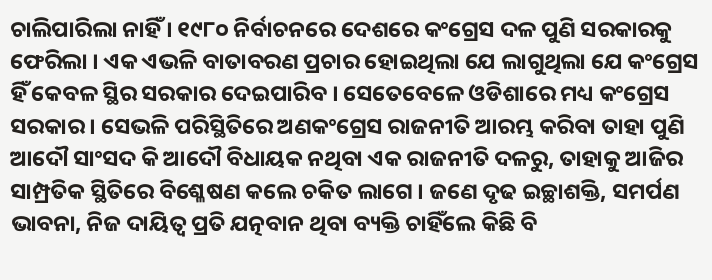ଚାଲିପାରିଲା ନାହିଁ । ୧୯୮୦ ନିର୍ବାଚନରେ ଦେଶରେ କଂଗ୍ରେସ ଦଳ ପୁଣି ସରକାରକୁ ଫେରିଲା । ଏକ ଏଭଳି ବାତାବରଣ ପ୍ରଚାର ହୋଇଥିଲା ଯେ ଲାଗୁଥିଲା ଯେ କଂଗ୍ରେସ ହିଁ କେବଳ ସ୍ଥିର ସରକାର ଦେଇପାରିବ । ସେତେବେଳେ ଓଡିଶାରେ ମଧ୍ୟ କଂଗ୍ରେସ ସରକାର । ସେଭଳି ପରିସ୍ଥିତିରେ ଅଣକଂଗ୍ରେସ ରାଜନୀତି ଆରମ୍ଭ କରିବା ତାହା ପୁଣି ଆଦୌ ସାଂସଦ କି ଆଦୌ ବିଧାୟକ ନଥିବା ଏକ ରାଜନୀତି ଦଳରୁ, ତାହାକୁ ଆଜିର ସାମ୍ପ୍ରତିକ ସ୍ଥିତିରେ ବିଶ୍ଳେଷଣ କଲେ ଚକିତ ଲାଗେ । ଜଣେ ଦୃଢ ଇଚ୍ଛାଶକ୍ତି, ସମର୍ପଣ ଭାବନା, ନିଜ ଦାୟିତ୍ୱ ପ୍ରତି ଯତ୍ନବାନ ଥିବା ବ୍ୟକ୍ତି ଚାହିଁଲେ କିଛି ବି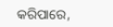କରିପାରେ,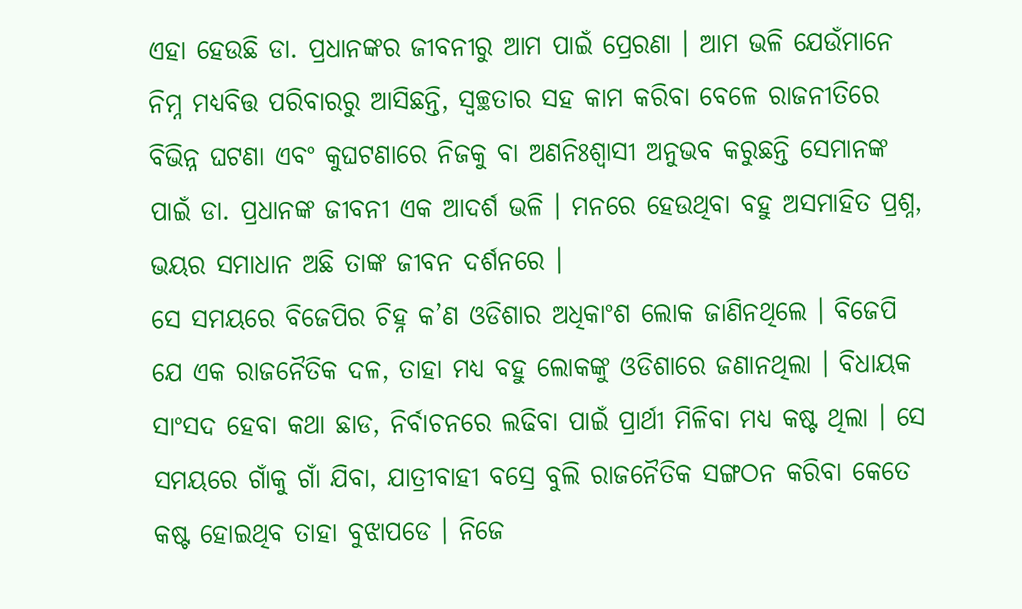ଏହା ହେଉଛି ଡା. ପ୍ରଧାନଙ୍କର ଜୀବନୀରୁ ଆମ ପାଇଁ ପ୍ରେରଣା । ଆମ ଭଳି ଯେଉଁମାନେ ନିମ୍ନ ମଧ୍ୟବିତ୍ତ ପରିବାରରୁ ଆସିଛନ୍ତି, ସ୍ୱଚ୍ଛତାର ସହ କାମ କରିବା ବେଳେ ରାଜନୀତିରେ ବିଭିନ୍ନ ଘଟଣା ଏବଂ କୁଘଟଣାରେ ନିଜକୁ ବା ଅଣନିଃଶ୍ୱାସୀ ଅନୁଭବ କରୁଛନ୍ତି ସେମାନଙ୍କ ପାଇଁ ଡା. ପ୍ରଧାନଙ୍କ ଜୀବନୀ ଏକ ଆଦର୍ଶ ଭଳି । ମନରେ ହେଉଥିବା ବହୁ ଅସମାହିତ ପ୍ରଶ୍ନ, ଭୟର ସମାଧାନ ଅଛି ତାଙ୍କ ଜୀବନ ଦର୍ଶନରେ ।
ସେ ସମୟରେ ବିଜେପିର ଚିହ୍ନ କ’ଣ ଓଡିଶାର ଅଧିକାଂଶ ଲୋକ ଜାଣିନଥିଲେ । ବିଜେପି ଯେ ଏକ ରାଜନୈତିକ ଦଳ, ତାହା ମଧ୍ୟ ବହୁ ଲୋକଙ୍କୁ ଓଡିଶାରେ ଜଣାନଥିଲା । ବିଧାୟକ ସାଂସଦ ହେବା କଥା ଛାଡ, ନିର୍ବାଚନରେ ଲଢିବା ପାଇଁ ପ୍ରାର୍ଥୀ ମିଳିବା ମଧ୍ୟ କଷ୍ଟ ଥିଲା । ସେ ସମୟରେ ଗାଁକୁ ଗାଁ ଯିବା, ଯାତ୍ରୀବାହୀ ବସ୍ରେ ବୁଲି ରାଜନୈତିକ ସଙ୍ଗଠନ କରିବା କେତେ କଷ୍ଟ ହୋଇଥିବ ତାହା ବୁଝାପଡେ । ନିଜେ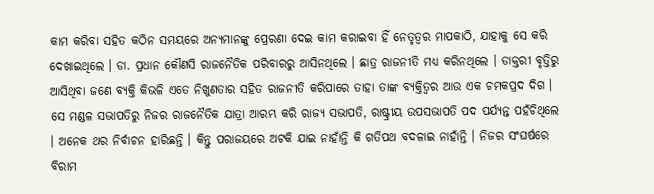କାମ କରିବା ସହିତ କଠିନ ସମୟରେ ଅନ୍ୟମାନଙ୍କୁ ପ୍ରେରଣା ଦେଇ କାମ କରାଇବା ହିଁ ନେତୃତ୍ୱର ମାପକାଠି, ଯାହାକୁ ସେ କରି ଦେଖାଇଥିଲେ । ଡା. ପ୍ରଧାନ କୌଣସି ରାଜନୈତିକ ପରିବାରରୁ ଆସିନଥିଲେ । ଛାତ୍ର ରାଜନୀତି ମଧ୍ୟ କରିନଥିଲେ । ଡାକ୍ତରୀ ବୃତ୍ତିରୁ ଆସିଥିବା ଜଣେ ବ୍ୟକ୍ତି କିଭଳି ଏତେ ନିଖୁଣତାର ସହିତ ରାଜନୀତି କରିପାରେ ତାହା ତାଙ୍କ ବ୍ୟକ୍ତିତ୍ୱର ଆଉ ଏକ ଚମକପ୍ରଦ ଦିଗ । ସେ ମଣ୍ଡଳ ସଭାପତିରୁ ନିଜର ରାଜନୈତିକ ଯାତ୍ରା ଆରମ୍ଭ କରି ରାଜ୍ୟ ସଭାପତି, ରାଷ୍ଟ୍ରୀୟ ଉପସଭାପତି ପଦ ପର୍ଯ୍ୟନ୍ତ ପହଁଚିଥିଲେ । ଅନେକ ଥର ନିର୍ବାଚନ ହାରିଛନ୍ତି । କିନ୍ତୁ ପରାଜୟରେ ଅଟକି ଯାଇ ନାହାଁନ୍ତି କି ଗତିପଥ ବଦଳାଇ ନାହାଁନ୍ତି । ନିଜର ସଂଘର୍ଷରେ ବିରାମ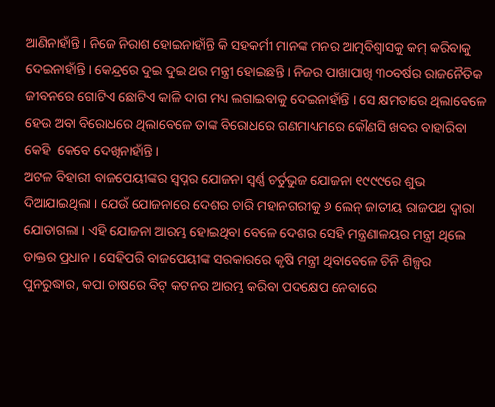ଆଣିନାହାଁନ୍ତି । ନିଜେ ନିରାଶ ହୋଇନାହାଁନ୍ତି କି ସହକର୍ମୀ ମାନଙ୍କ ମନର ଆତ୍ମବିଶ୍ୱାସକୁ କମ୍ କରିବାକୁ ଦେଇନାହାଁନ୍ତି । କେନ୍ଦ୍ରରେ ଦୁଇ ଦୁଇ ଥର ମନ୍ତ୍ରୀ ହୋଇଛନ୍ତି । ନିଜର ପାଖାପାଖି ୩୦ବର୍ଷର ରାଜନୈତିକ ଜୀବନରେ ଗୋଟିଏ ଛୋଟିଏ କାଳି ଦାଗ ମଧ୍ୟ ଲଗାଇବାକୁ ଦେଇନାହାଁନ୍ତି । ସେ କ୍ଷମତାରେ ଥିଲାବେଳେ ହେଉ ଅବା ବିରୋଧରେ ଥିଲାବେଳେ ତାଙ୍କ ବିରୋଧରେ ଗଣମାଧ୍ୟମରେ କୌଣସି ଖବର ବାହାରିବା କେହି  କେବେ ଦେଖିନାହାଁନ୍ତି ।
ଅଟଳ ବିହାରୀ ବାଜପେୟୀଙ୍କର ସ୍ୱପ୍ନର ଯୋଜନା ସ୍ୱର୍ଣ୍ଣ ଚର୍ତୁଭୁଜ ଯୋଜନା ୧୯୯୯ରେ ଶୁଭ ଦିଆଯାଇଥିଲା । ଯେଉଁ ଯୋଜନାରେ ଦେଶର ଚାରି ମହାନଗରୀକୁ ୬ ଲେନ୍ ଜାତୀୟ ରାଜପଥ ଦ୍ୱାରା ଯୋଡାଗଲା । ଏହି ଯୋଜନା ଆରମ୍ଭ ହୋଇଥିବା ବେଳେ ଦେଶର ସେହି ମନ୍ତ୍ରଣାଳୟର ମନ୍ତ୍ରୀ ଥିଲେ ଡାକ୍ତର ପ୍ରଧାନ । ସେହିପରି ବାଜପେୟୀଙ୍କ ସରକାରରେ କୃଷି ମନ୍ତ୍ରୀ ଥିବାବେଳେ ଚିନି ଶିଳ୍ପର ପୁନରୁଦ୍ଧାର, କପା ଚାଷରେ ବିଟ୍ କଟନର ଆରମ୍ଭ କରିବା ପଦକ୍ଷେପ ନେବାରେ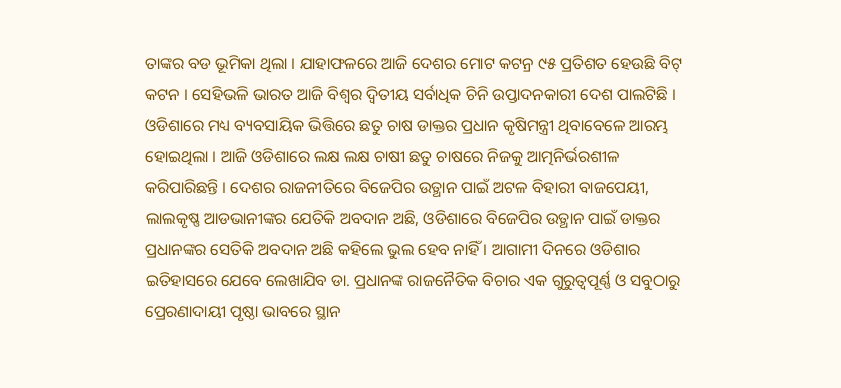ତାଙ୍କର ବଡ ଭୂମିକା ଥିଲା । ଯାହାଫଳରେ ଆଜି ଦେଶର ମୋଟ କଟନ୍ର ୯୫ ପ୍ରତିଶତ ହେଉଛି ବିଟ୍ କଟନ । ସେହିଭଳି ଭାରତ ଆଜି ବିଶ୍ୱର ଦ୍ୱିତୀୟ ସର୍ବାଧିକ ଚିନି ଉପ୍ତାଦନକାରୀ ଦେଶ ପାଲଟିଛି । ଓଡିଶାରେ ମଧ୍ୟ ବ୍ୟବସାୟିକ ଭିତ୍ତିରେ ଛତୁ ଚାଷ ଡାକ୍ତର ପ୍ରଧାନ କୃଷିମନ୍ତ୍ରୀ ଥିବାବେଳେ ଆରମ୍ଭ ହୋଇଥିଲା । ଆଜି ଓଡିଶାରେ ଲକ୍ଷ ଲକ୍ଷ ଚାଷୀ ଛତୁ ଚାଷରେ ନିଜକୁ ଆତ୍ମନିର୍ଭରଶୀଳ କରିପାରିଛନ୍ତି । ଦେଶର ରାଜନୀତିରେ ବିଜେପିର ଉତ୍ଥାନ ପାଇଁ ଅଟଳ ବିହାରୀ ବାଜପେୟୀ, ଲାଲକୃଷ୍ଣ ଆଡଭାନୀଙ୍କର ଯେତିକି ଅବଦାନ ଅଛି, ଓଡିଶାରେ ବିଜେପିର ଉତ୍ଥାନ ପାଇଁ ଡାକ୍ତର ପ୍ରଧାନଙ୍କର ସେତିକି ଅବଦାନ ଅଛି କହିଲେ ଭୁଲ ହେବ ନାହିଁ । ଆଗାମୀ ଦିନରେ ଓଡିଶାର ଇତିହାସରେ ଯେବେ ଲେଖାଯିବ ଡା. ପ୍ରଧାନଙ୍କ ରାଜନୈତିକ ବିଚାର ଏକ ଗୁରୁତ୍ୱପୂର୍ଣ୍ଣ ଓ ସବୁଠାରୁ ପ୍ରେରଣାଦାୟୀ ପୃଷ୍ଠା ଭାବରେ ସ୍ଥାନ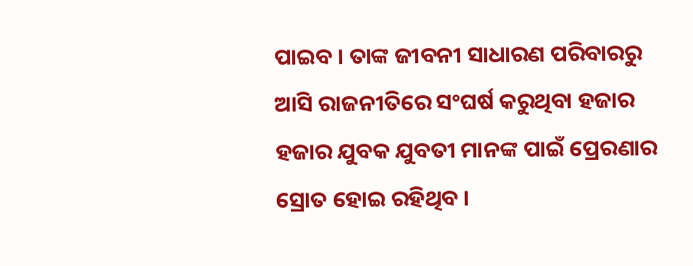ପାଇବ । ତାଙ୍କ ଜୀବନୀ ସାଧାରଣ ପରିବାରରୁ ଆସି ରାଜନୀତିରେ ସଂଘର୍ଷ କରୁଥିବା ହଜାର ହଜାର ଯୁବକ ଯୁବତୀ ମାନଙ୍କ ପାଇଁ ପ୍ରେରଣାର ସ୍ରୋତ ହୋଇ ରହିଥିବ ।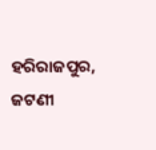ହରିରାଜପୁର, ଜଟଣୀ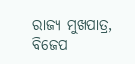ରାଜ୍ୟ ମୁଖପାତ୍ର, ବିଜେପ